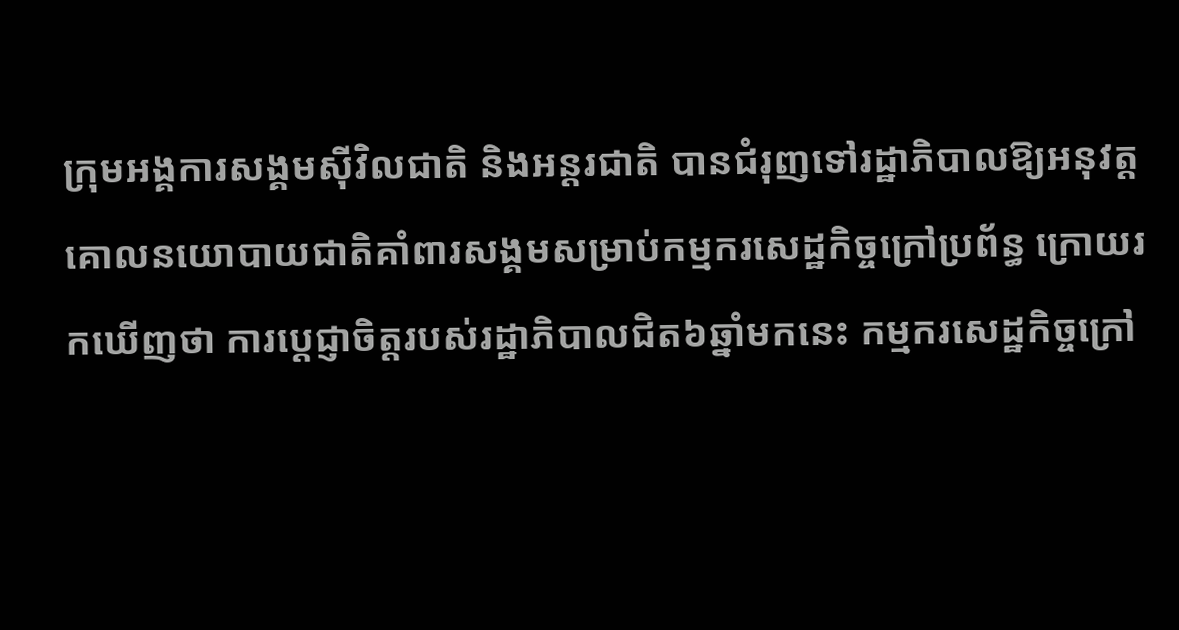ក្រុមអង្គការសង្គមស៊ីវិលជាតិ និងអន្តរជាតិ បានជំរុញទៅរដ្ឋាភិបាលឱ្យអនុវត្តគោលនយោបាយជាតិគាំពារសង្គមសម្រាប់កម្មករសេដ្ឋកិច្ចក្រៅប្រព័ន្ធ ក្រោយរកឃើញថា ការប្តេជ្ញាចិត្តរបស់រដ្ឋាភិបាលជិត៦ឆ្នាំមកនេះ កម្មករសេដ្ឋកិច្ចក្រៅ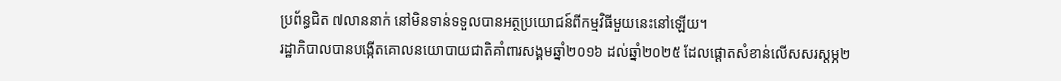ប្រព័ន្ធជិត ៧លាននាក់ នៅមិនទាន់ទទួលបានអត្ថប្រយោជន៍ពីកម្មវិធីមួយនេះនៅឡើយ។
រដ្ឋាភិបាលបានបង្កើតគោលនយោបាយជាតិគាំពារសង្គមឆ្នាំ២០១៦ ដល់ឆ្នាំ២០២៥ ដែលផ្តោតសំខាន់លើសសរស្តម្ភ២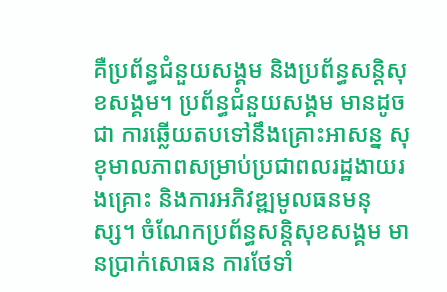គឺប្រព័ន្ធជំនួយសង្គម និងប្រព័ន្ធសន្តិសុខសង្គម។ ប្រព័ន្ធជំនួយសង្គម មានដូចជា ការឆ្លើយតបទៅនឹងគ្រោះអាសន្ន សុខុមាលភាពសម្រាប់ប្រជាពលរដ្ឋងាយរងគ្រោះ និងការអភិវឌ្ឍមូលធនមនុស្ស។ ចំណែកប្រព័ន្ធសន្តិសុខសង្គម មានប្រាក់សោធន ការថែទាំ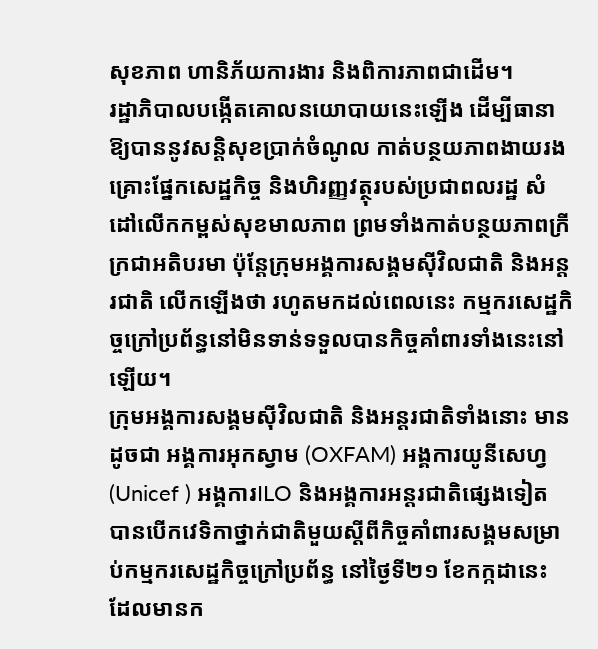សុខភាព ហានិភ័យការងារ និងពិការភាពជាដើម។
រដ្ឋាភិបាលបង្កើតគោលនយោបាយនេះឡើង ដើម្បីធានាឱ្យបាននូវសន្តិសុខប្រាក់ចំណូល កាត់បន្ថយភាពងាយរងគ្រោះផ្នែកសេដ្ឋកិច្ច និងហិរញ្ញវត្ថុរបស់ប្រជាពលរដ្ឋ សំដៅលើកកម្ពស់សុខមាលភាព ព្រមទាំងកាត់បន្ថយភាពក្រីក្រជាអតិបរមា ប៉ុន្តែក្រុមអង្គការសង្គមស៊ីវិលជាតិ និងអន្តរជាតិ លើកឡើងថា រហូតមកដល់ពេលនេះ កម្មករសេដ្ឋកិច្ចក្រៅប្រព័ន្ធនៅមិនទាន់ទទួលបានកិច្ចគាំពារទាំងនេះនៅឡើយ។
ក្រុមអង្គការសង្គមស៊ីវិលជាតិ និងអន្តរជាតិទាំងនោះ មានដូចជា អង្គការអុកស្វាម (OXFAM) អង្គការយូនីសេហ្វ (Unicef ) អង្គការILO និងអង្គការអន្តរជាតិផ្សេងទៀត បានបើកវេទិកាថ្នាក់ជាតិមួយស្តីពីកិច្ចគាំពារសង្គមសម្រាប់កម្មករសេដ្ឋកិច្ចក្រៅប្រព័ន្ធ នៅថ្ងៃទី២១ ខែកក្កដានេះ ដែលមានក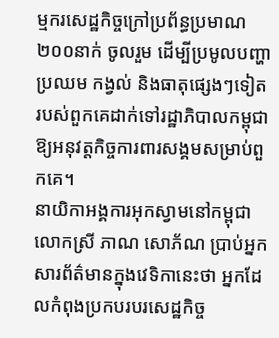ម្មករសេដ្ឋកិច្ចក្រៅប្រព័ន្ធប្រមាណ ២០០នាក់ ចូលរួម ដើម្បីប្រមូលបញ្ហាប្រឈម កង្វល់ និងធាតុផ្សេងៗទៀត របស់ពួកគេដាក់ទៅរដ្ឋាភិបាលកម្ពុជាឱ្យអនុវត្តកិច្ចការពារសង្គមសម្រាប់ពួកគេ។
នាយិកាអង្គការអុកស្វាមនៅកម្ពុជាលោកស្រី ភាណ សោភ័ណ ប្រាប់អ្នកសារព័ត៌មានក្នុងវេទិកានេះថា អ្នកដែលកំពុងប្រកបរបរសេដ្ឋកិច្ច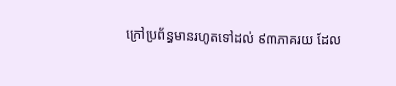ក្រៅប្រព័ន្ធមានរហូតទៅដល់ ៩៣ភាគរយ ដែល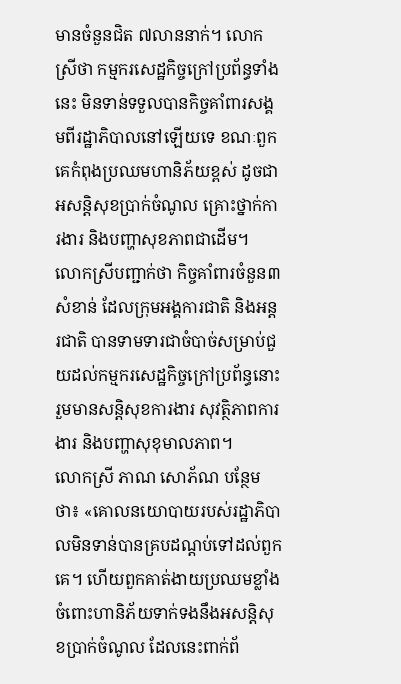មានចំនួនជិត ៧លាននាក់។ លោកស្រីថា កម្មករសេដ្ឋកិច្ចក្រៅប្រព័ន្ធទាំងនេះ មិនទាន់ទទួលបានកិច្ចគាំពារសង្គមពីរដ្ឋាភិបាលនៅឡើយទេ ខណៈពួកគេកំពុងប្រឈមហានិភ័យខ្ពស់ ដូចជា អសន្តិសុខប្រាក់ចំណូល គ្រោះថ្នាក់ការងារ និងបញ្ហាសុខភាពជាដើម។
លោកស្រីបញ្ជាក់ថា កិច្ចគាំពារចំនួន៣សំខាន់ ដែលក្រុមអង្គការជាតិ និងអន្តរជាតិ បានទាមទារជាចំបាច់សម្រាប់ជួយដល់កម្មករសេដ្ឋកិច្ចក្រៅប្រព័ន្ធនោះ រួមមានសន្តិសុខការងារ សុវត្ថិភាពការងារ និងបញ្ហាសុខុមាលភាព។
លោកស្រី ភាណ សោភ័ណ បន្ថែមថា៖ «គោលនយោបាយរបស់រដ្ឋាភិបាលមិនទាន់បានគ្របដណ្តប់ទៅដល់ពួកគេ។ ហើយពួកគាត់ងាយប្រឈមខ្លាំង ចំពោះហានិភ័យទាក់ទងនឹងអសន្តិសុខប្រាក់ចំណូល ដែលនេះពាក់ព័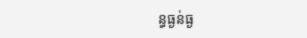ន្ធធ្ងន់ធ្ង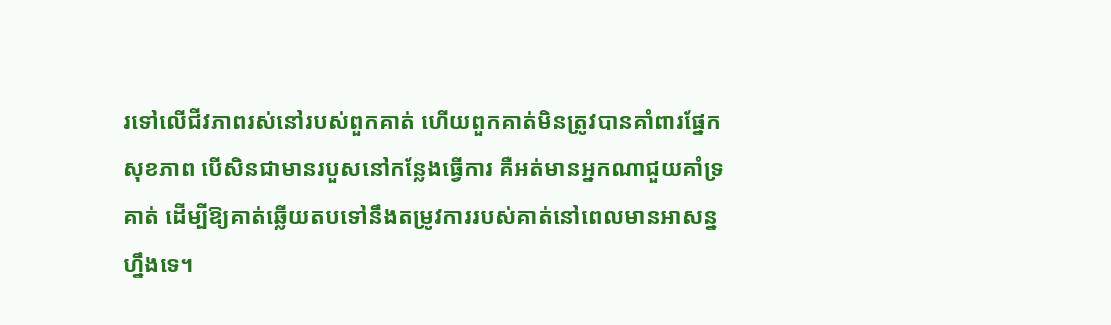រទៅលើជីវភាពរស់នៅរបស់ពួកគាត់ ហើយពួកគាត់មិនត្រូវបានគាំពារផ្នែកសុខភាព បើសិនជាមានរបួសនៅកន្លែងធ្វើការ គឺអត់មានអ្នកណាជួយគាំទ្រគាត់ ដើម្បីឱ្យគាត់ឆ្លើយតបទៅនឹងតម្រូវការរបស់គាត់នៅពេលមានអាសន្នហ្នឹងទេ។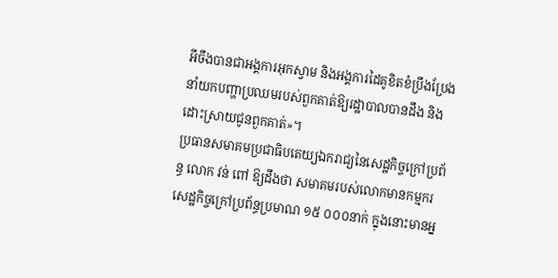អីចឹងបានជាអង្គការអុកស្វាម និងអង្គការដៃគូខិតខំប្រឹងប្រែងនាំយកបញ្ហាប្រឈមរបស់ពួកគាត់ឱ្យរដ្ឋាបាលបានដឹង និងដោះស្រាយជូនពួកគាត់»។
ប្រធានសមាគមប្រជាធិបតេយ្យឯករាជ្យនៃសេដ្ឋកិច្ចក្រៅប្រព័ន្ធ លោក វន់ ពៅ ឱ្យដឹងថា សមាគមរបស់លោកមានកម្មករសេដ្ឋកិច្ចក្រៅប្រព័ន្ធប្រមាណ ១៥ ០០០នាក់ ក្នុងនោះមានអ្ន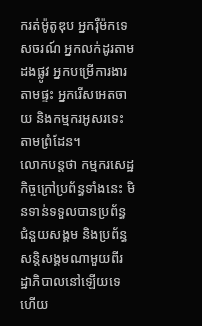ករត់ម៉ូតូឌុប អ្នករ៉ឺម៉កទេសចរណ៍ អ្នកលក់ដូរតាមដងផ្លូវ អ្នកបម្រើការងារតាមផ្ទះ អ្នករើសអេតចាយ និងកម្មករអូសរទេះតាមព្រំដែន។
លោកបន្តថា កម្មករសេដ្ឋកិច្ចក្រៅប្រព័ន្ធទាំងនេះ មិនទាន់ទទួលបានប្រព័ន្ធជំនួយសង្គម និងប្រព័ន្ធសន្តិសង្គមណាមួយពីរដ្ឋាភិបាលនៅឡើយទេ ហើយ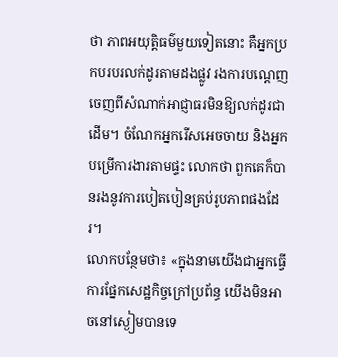ថា ភាពអយុត្តិធម៌មួយទៀតនោះ គឺអ្នកប្រកបរបរលក់ដូរតាមដងផ្លូវ រងការបណ្តេញចេញពីសំណាក់អាជ្ញាធរមិនឱ្យលក់ដូរជាដើម។ ចំណែកអ្នករើសអេចចាយ និងអ្នកបម្រើការងារតាមផ្ទះ លោកថា ពួកគេក៏បានរងនូវការបៀតបៀនគ្រប់រូបភាពផងដែរ។
លោកបន្ថែមថា៖ «ក្នុងនាមយើងជាអ្នកធ្វើការផ្នែកសេដ្ឋកិច្ចក្រៅប្រព័ន្ធ យើងមិនអាចនៅស្ងៀមបានទេ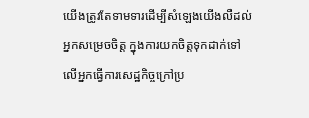យើងត្រូវតែទាមទារដើម្បីសំឡេងយើងលឺដល់អ្នកសម្រេចចិត្ត ក្នុងការយកចិត្តទុកដាក់ទៅលើអ្នកធ្វើការសេដ្ឋកិច្ចក្រៅប្រ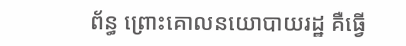ព័ន្ធ ព្រោះគោលនយោបាយរដ្ឋ គឺធ្វើ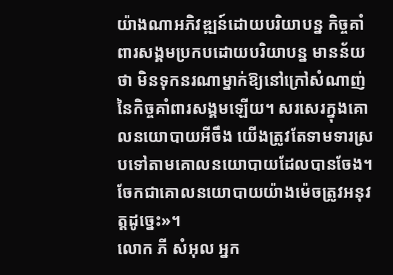យ៉ាងណាអភិវឌ្ឍន៍ដោយបរិយាបន្ន កិច្ចគាំពារសង្គមប្រកបដោយបរិយាបន្ន មានន័យថា មិនទុកនរណាម្នាក់ឱ្យនៅក្រៅសំណាញ់នៃកិច្ចគាំពារសង្គមឡើយ។ សរសេរក្នុងគោលនយោបាយអីចឹង យើងត្រូវតែទាមទារស្របទៅតាមគោលនយោបាយដែលបានចែង។ ចែកជាគោលនយោបាយយ៉ាងម៉េចត្រូវអនុវត្តដូច្នេះ»។
លោក ភី សំអុល អ្នក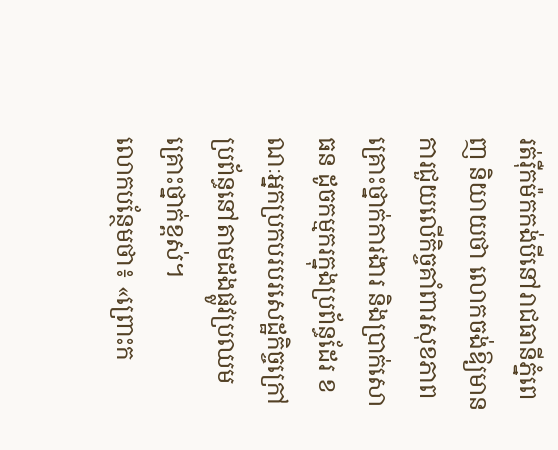រត់រ៉ឺកម៉កកង់បីនៅរាជធានីភ្នំពេញ និយាយថា លោកចង់ឱ្យមានការជួយលើកិច្ចគាំពារសុខភាព គ្រោះថ្នាក់ការងារ និងប្រាក់សោធន ដូចកម្មករក្នុងប្រព័ន្ធដែរ ខណៈអ្នកប្រកបរបរសេដ្ឋកិច្ចក្រៅប្រព័ន្ធនៅតាមដងផ្លូវប្រឈមគ្រោះថ្នាក់ខ្ពស់។
លោកបន្ថែមថា៖ «ព្រោះក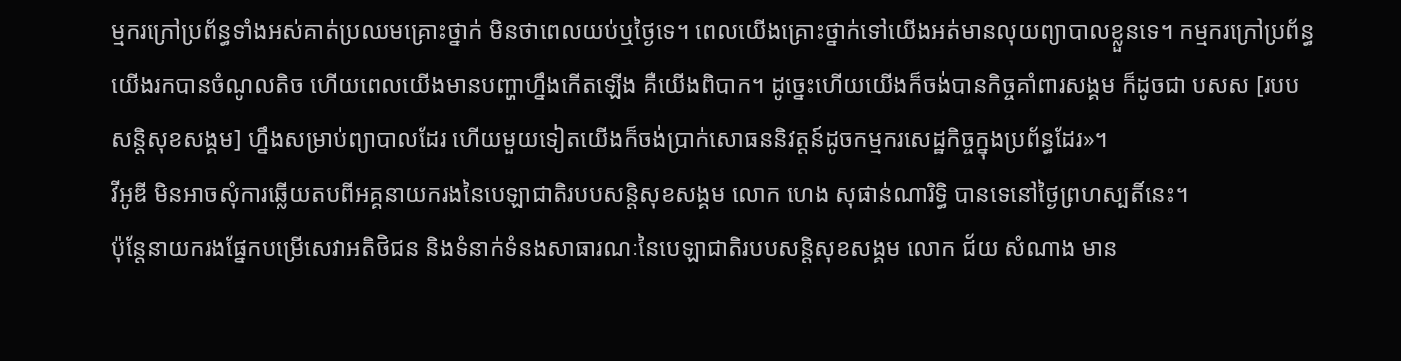ម្មករក្រៅប្រព័ន្ធទាំងអស់គាត់ប្រឈមគ្រោះថ្នាក់ មិនថាពេលយប់ឬថ្ងៃទេ។ ពេលយើងគ្រោះថ្នាក់ទៅយើងអត់មានលុយព្យាបាលខ្លួនទេ។ កម្មករក្រៅប្រព័ន្ធយើងរកបានចំណូលតិច ហើយពេលយើងមានបញ្ហាហ្នឹងកើតឡើង គឺយើងពិបាក។ ដូច្នេះហើយយើងក៏ចង់បានកិច្ចគាំពារសង្គម ក៏ដូចជា បសស [របបសន្តិសុខសង្គម] ហ្នឹងសម្រាប់ព្យាបាលដែរ ហើយមួយទៀតយើងក៏ចង់ប្រាក់សោធននិវត្តន៍ដូចកម្មករសេដ្ឋកិច្ចក្នុងប្រព័ន្ធដែរ»។
វីអូឌី មិនអាចសុំការឆ្លើយតបពីអគ្គនាយករងនៃបេឡាជាតិរបបសន្តិសុខសង្គម លោក ហេង សុផាន់ណារិទ្ធិ បានទេនៅថ្ងៃព្រហស្បតិ៍នេះ។
ប៉ុន្តែនាយករងផ្នែកបម្រើសេវាអតិថិជន និងទំនាក់ទំនងសាធារណៈនៃបេឡាជាតិរបបសន្តិសុខសង្គម លោក ជ័យ សំណាង មាន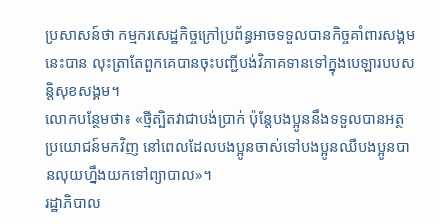ប្រសាសន៍ថា កម្មករសេដ្ឋកិច្ចក្រៅប្រព័ន្ធអាចទទួលបានកិច្ចគាំពារសង្គមនេះបាន លុះត្រាតែពួកគេបានចុះបញ្ជីបង់វិភាគទានទៅក្នុងបេឡារបបសន្តិសុខសង្គម។
លោកបន្ថែមថា៖ «ថ្មីត្បិតវាជាបង់ប្រាក់ ប៉ុន្តែបងប្អូននឹងទទួលបានអត្ថប្រយោជន៍មកវិញ នៅពេលដែលបងប្អូនចាស់ទៅបងប្អូនឈឺបងប្អូនបានលុយហ្នឹងយកទៅព្យាបាល»។
រដ្ឋាភិបាល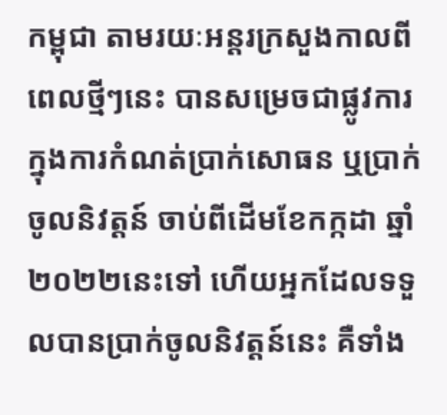កម្ពុជា តាមរយៈអន្តរក្រសួងកាលពីពេលថ្មីៗនេះ បានសម្រេចជាផ្លូវការក្នុងការកំណត់ប្រាក់សោធន ឬប្រាក់ចូលនិវត្តន៍ ចាប់ពីដើមខែកក្កដា ឆ្នាំ២០២២នេះទៅ ហើយអ្នកដែលទទួលបានប្រាក់ចូលនិវត្តន៍នេះ គឺទាំង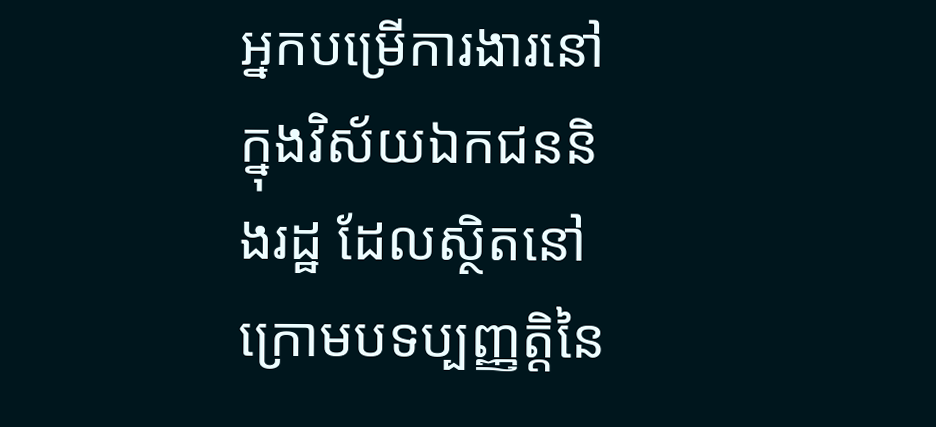អ្នកបម្រើការងារនៅក្នុងវិស័យឯកជននិងរដ្ឋ ដែលស្ថិតនៅក្រោមបទប្បញ្ញត្តិនៃ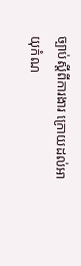ច្បាប់ស្តីពីការងារ ក្រោយដល់អាយុកំណ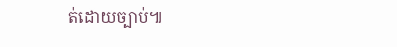ត់ដោយច្បាប់៕